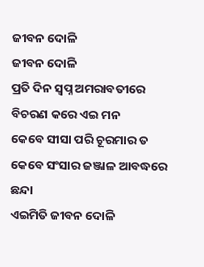ଜୀବନ ଦୋଳି
ଜୀବନ ଦୋଳି
ପ୍ରତି ଦିନ ସ୍ବପ୍ନ ଅମରାବତୀରେ
ବିଚରଣ କରେ ଏଇ ମନ
କେବେ ସୀସା ପରି ଚୂରମାର ତ
କେବେ ସଂସାର ଜଞ୍ଜାଳ ଆବଦ୍ଧରେ ଛନ୍ଦା
ଏଇମିତି ଜୀବନ ଦୋଳି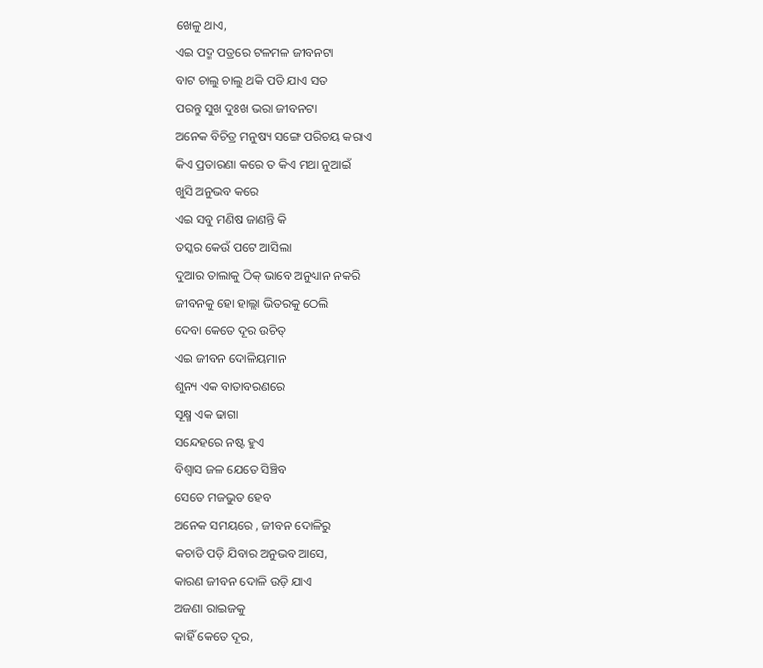ଖେଳୁ ଥାଏ,
ଏଇ ପଦ୍ମ ପତ୍ରରେ ଟଳମଳ ଜୀବନଟା
ବାଟ ଚାଲୁ ଚାଲୁ ଥକି ପଡି ଯାଏ ସତ
ପରନ୍ତୁ ସୁଖ ଦୁଃଖ ଭରା ଜୀବନଟା
ଅନେକ ବିଚିତ୍ର ମନୁଷ୍ୟ ସଙ୍ଗେ ପରିଚୟ କରାଏ
କିଏ ପ୍ରତାରଣା କରେ ତ କିଏ ମଥା ନୁଆଇଁ
ଖୁସି ଅନୁଭବ କରେ
ଏଇ ସବୁ ମଣିଷ ଜାଣନ୍ତି କି
ତସ୍କର କେଉଁ ପଟେ ଆସିଲା
ଦୁଆର ତାଲାକୁ ଠିକ୍ ଭାବେ ଅନୁଧ୍ୟାନ ନକରି
ଜୀବନକୁ ହୋ ହାଲ୍ଲା ଭିତରକୁ ଠେଲି
ଦେବା କେତେ ଦୂର ଉଚିତ୍
ଏଇ ଜୀବନ ଦୋଳିୟମାନ
ଶୁନ୍ୟ ଏକ ବାତାବରଣରେ
ସୂକ୍ଷ୍ମ ଏକ ଢାଗା
ସନ୍ଦେହରେ ନଷ୍ଟ ହୁଏ
ବିଶ୍ଵାସ ଜଳ ଯେତେ ସିଞ୍ଚିବ
ସେତେ ମଜଭୁତ ହେବ
ଅନେକ ସମୟରେ , ଜୀବନ ଦୋଳିରୁ
କଚାଡି ପଡ଼ି ଯିବାର ଅନୁଭବ ଆସେ,
କାରଣ ଜୀବନ ଦୋଳି ଉଡ଼ି ଯାଏ
ଅଜଣା ରାଇଜକୁ
କାହିଁ କେତେ ଦୂର,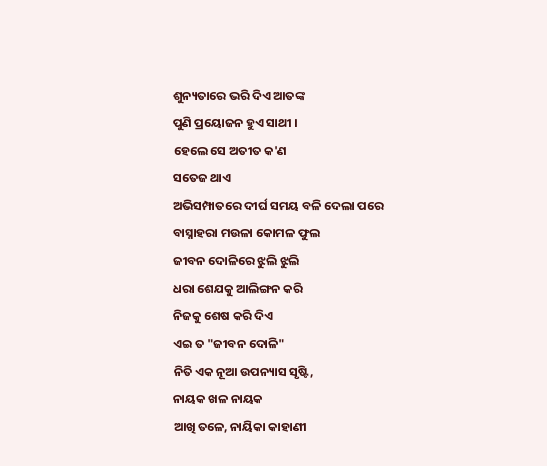ଶୁନ୍ୟତାରେ ଭରି ଦିଏ ଆତଙ୍କ
ପୁଣି ପ୍ରୟୋଜନ ହୁଏ ସାଥୀ ।
ହେଲେ ସେ ଅତୀତ କ'ଣ
ସତେଜ ଥାଏ
ଅଭିସମ୍ପାତରେ ଦୀର୍ଘ ସମୟ ବଳି ଦେଲା ପରେ
ବାସ୍ନାହରା ମଉଳା କୋମଳ ଫୁଲ
ଜୀବନ ଦୋଳିରେ ଝୁଲି ଝୁଲି
ଧରା ଶେଯକୁ ଆଲିଙ୍ଗନ କରି
ନିଜକୁ ଶେଷ କରି ଦିଏ
ଏଇ ତ "ଜୀବନ ଦୋଳି"
ନିତି ଏକ ନୂଆ ଉପନ୍ୟାସ ସୃଷ୍ଟି,
ନାୟକ ଖଳ ନାୟକ
ଆଖି ତଳେ, ନାୟିକା କାହାଣୀ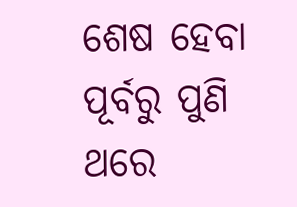ଶେଷ ହେବା ପୂର୍ବରୁ ପୁଣି ଥରେ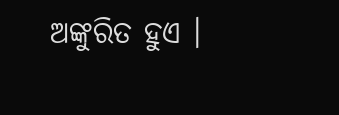ଅଙ୍କୁରିତ ହୁଏ ।